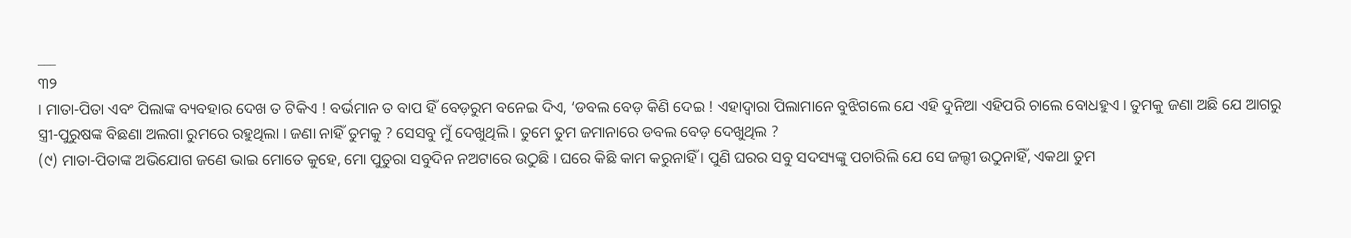___
୩୨
। ମାତା-ପିତା ଏବଂ ପିଲାଙ୍କ ବ୍ୟବହାର ଦେଖ ତ ଟିକିଏ ! ବର୍ଭମାନ ତ ବାପ ହିଁ ବେଡ଼ରୁମ ବନେଇ ଦିଏ, ‘ଡବଲ ବେଡ଼ କିଣି ଦେଇ ! ଏହାଦ୍ୱାରା ପିଲାମାନେ ବୁଝିଗଲେ ଯେ ଏହି ଦୁନିଆ ଏହିପରି ଚାଲେ ବୋଧହୁଏ । ତୁମକୁ ଜଣା ଅଛି ଯେ ଆଗରୁ ସ୍ତ୍ରୀ-ପୁରୁଷଙ୍କ ବିଛଣା ଅଲଗା ରୁମରେ ରହୁଥିଲା । ଜଣା ନାହିଁ ତୁମକୁ ? ସେସବୁ ମୁଁ ଦେଖୁଥିଲି । ତୁମେ ତୁମ ଜମାନାରେ ଡବଲ ବେଡ଼ ଦେଖୁଥିଲ ?
(୯) ମାତା-ପିତାଙ୍କ ଅଭିଯୋଗ ଜଣେ ଭାଇ ମୋତେ କୁହେ, ମୋ ପୁତୁରା ସବୁଦିନ ନଅଟାରେ ଉଠୁଛି । ଘରେ କିଛି କାମ କରୁନାହିଁ । ପୁଣି ଘରର ସବୁ ସଦସ୍ୟଙ୍କୁ ପଚାରିଲି ଯେ ସେ ଜଲ୍ଦୀ ଉଠୁନାହିଁ, ଏକଥା ତୁମ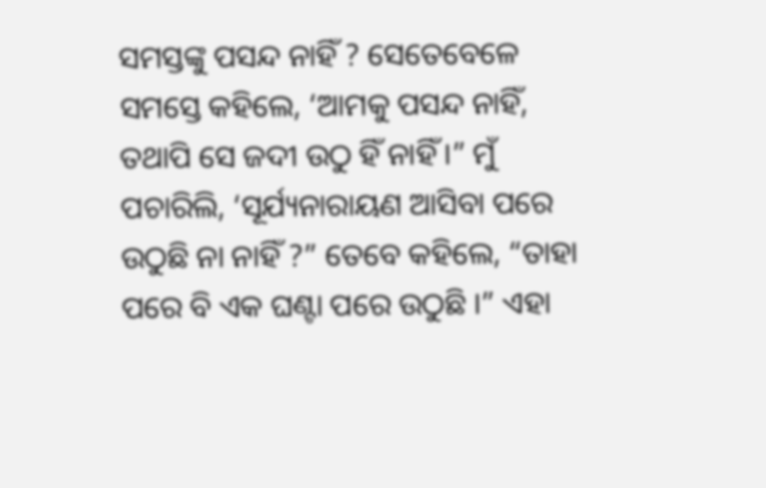ସମସ୍ତଙ୍କୁ ପସନ୍ଦ ନାହିଁ ? ସେତେବେଳେ ସମସ୍ତେ କହିଲେ, ‘ଆମକୁ ପସନ୍ଦ ନାହିଁ, ତଥାପି ସେ ଜଦୀ ଉଠୁ ହିଁ ନାହିଁ ।” ମୁଁ ପଚାରିଲି, ‘ସୂର୍ଯ୍ୟନାରାୟଣ ଆସିବା ପରେ ଉଠୁଛି ନା ନାହିଁ ?” ତେବେ କହିଲେ, “ତାହା ପରେ ବି ଏକ ଘଣ୍ଟା ପରେ ଉଠୁଛି ।” ଏହା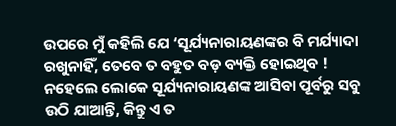ଉପରେ ମୁଁ କହିଲି ଯେ ‘ସୂର୍ଯ୍ୟନାରାୟଣଙ୍କର ବି ମର୍ଯ୍ୟାଦା ରଖୁନାହିଁ, ତେବେ ତ ବହୁତ ବଡ଼ ବ୍ୟକ୍ତି ହୋଇଥିବ ! ନହେଲେ ଲୋକେ ସୂର୍ଯ୍ୟନାରାୟଣଙ୍କ ଆସିବା ପୂର୍ବରୁ ସବୁ ଉଠି ଯାଆନ୍ତି, କିନ୍ତୁ ଏ ତ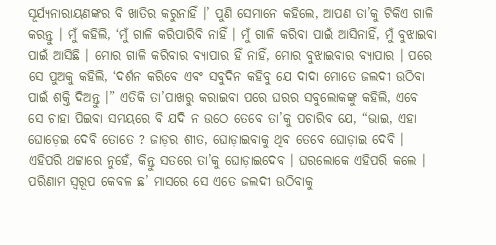ସୂର୍ଯ୍ୟନାରାୟଣଙ୍କର ବି ଖାତିର କରୁନାହିଁ ।’ ପୁଣି ସେମାନେ କହିଲେ, ଆପଣ ତା’କୁ ଟିକିଏ ଗାଳି କରନ୍ତୁ । ମୁଁ କହିଲି, ‘ମୁଁ ଗାଳି କରିପାରିବି ନାହିଁ । ମୁଁ ଗାଳି କରିବା ପାଇଁ ଆସିନାହିଁ, ମୁଁ ବୁଝାଇବା ପାଇଁ ଆସିଛି । ମୋର ଗାଳି କରିବାର ବ୍ୟାପାର ହିଁ ନାହିଁ, ମୋର ବୁଝାଇବାର ବ୍ୟାପାର । ପରେ ସେ ପୁଅକୁ କହିଲି, ‘ଦର୍ଶନ କରିବେ ଏବଂ ସବୁଦିନ କହିବୁ ଯେ ଦାଦା ମୋତେ ଜଲଦୀ ଉଠିବା ପାଇଁ ଶକ୍ତି ଦିଅନ୍ତୁ ।” ଏତିକି ତା’ପାଖରୁ କରାଇବା ପରେ ଘରର ସବୁଲୋକଙ୍କୁ କହିଲି, ଏବେ ସେ ଚାହା ପିଇବା ସମୟରେ ବି ଯଦି ନ ଉଠେ ତେବେ ତା’କୁ ପଚାରିବ ଯେ, “ଭାଇ, ଏହା ଘୋଡ଼େଇ ଦେବି ତୋତେ ? ଜାଡ଼ର ଶୀତ, ଘୋଡ଼ାଇବାକୁ ଥିବ ତେବେ ଘୋଡ଼ାଇ ଦେବି । ଏହିପରି ଥଟ୍ଟାରେ ନୁହେଁ, କିନ୍ତୁ ସତରେ ତା’କୁ ଘୋଡ଼ାଇଦେବ । ଘରଲୋକେ ଏହିପରି କଲେ । ପରିଣାମ ସ୍ଵରୂପ କେବଳ ଛ’ ମାସରେ ସେ ଏତେ ଜଲଦୀ ଉଠିବାକୁ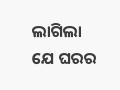ଲାଗିଲା ଯେ ଘରର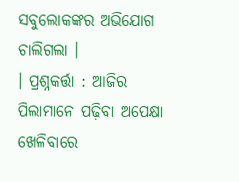ସବୁଲୋକଙ୍କର ଅଭିଯୋଗ ଚାଲିଗଲା ।
। ପ୍ରଶ୍ନକର୍ତ୍ତା : ଆଜିର ପିଲାମାନେ ପଢ଼ିବା ଅପେକ୍ଷା ଖେଳିବାରେ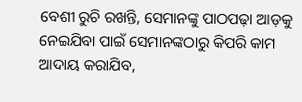ବେଶୀ ରୁଚି ରଖନ୍ତି, ସେମାନଙ୍କୁ ପାଠପଢ଼ା ଆଡ଼କୁ ନେଇଯିବା ପାଇଁ ସେମାନଙ୍କଠାରୁ କିପରି କାମ ଆଦାୟ କରାଯିବ,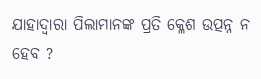ଯାହାଦ୍ୱାରା ପିଲାମାନଙ୍କ ପ୍ରତି କ୍ଳେଶ ଉତ୍ପନ୍ନ ନ ହେବ ?